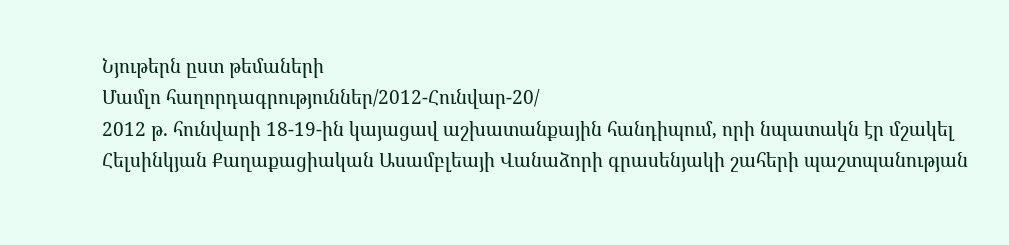Նյութերն ըստ թեմաների
Մամլո հաղորդագրություններ/2012-Հունվար-20/
2012 թ. հունվարի 18-19-ին կայացավ աշխատանքային հանդիպում, որի նպատակն էր մշակել Հելսինկյան Քաղաքացիական Ասամբլեայի Վանաձորի գրասենյակի շահերի պաշտպանության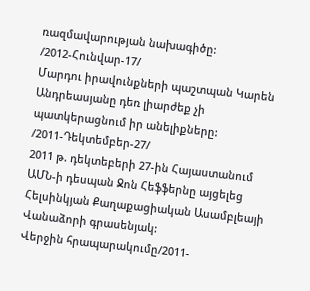ռազմավարության նախագիծը:
/2012-Հունվար-17/
Մարդու իրավունքների պաշտպան Կարեն Անդրեասյանը դեռ լիարժեք չի պատկերացնում իր անելիքները:
/2011-Դեկտեմբեր-27/
2011 թ. դեկտեբերի 27-ին Հայաստանում ԱՄՆ-ի դեսպան Ջոն Հեֆֆերնը այցելեց Հելսինկյան Քաղաքացիական Ասամբլեայի Վանաձորի գրասենյակ:
Վերջին հրապարակումը/2011-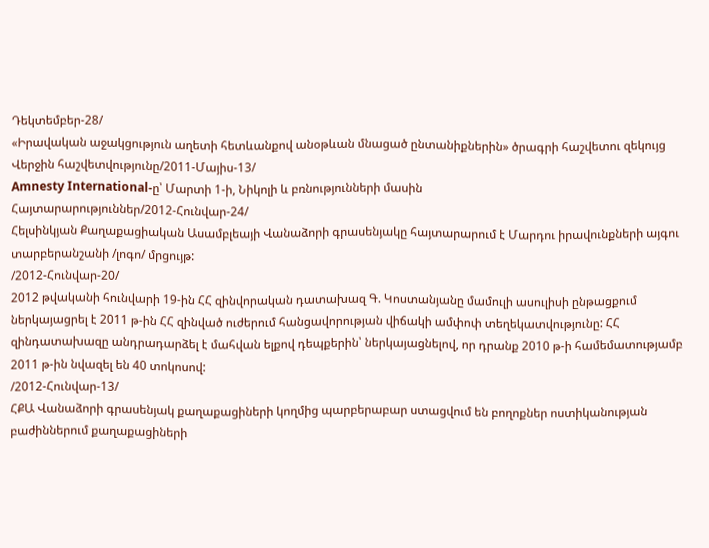Դեկտեմբեր-28/
«Իրավական աջակցություն աղետի հետևանքով անօթևան մնացած ընտանիքներին» ծրագրի հաշվետու զեկույց
Վերջին հաշվետվությունը/2011-Մայիս-13/
Amnesty International-ը՝ Մարտի 1-ի, Նիկոլի և բռնությունների մասին
Հայտարարություններ/2012-Հունվար-24/
Հելսինկյան Քաղաքացիական Ասամբլեայի Վանաձորի գրասենյակը հայտարարում է Մարդու իրավունքների այգու տարբերանշանի /լոգո/ մրցույթ:
/2012-Հունվար-20/
2012 թվականի հունվարի 19-ին ՀՀ զինվորական դատախազ Գ. Կոստանյանը մամուլի ասուլիսի ընթացքում ներկայացրել է 2011 թ-ին ՀՀ զինված ուժերում հանցավորության վիճակի ամփոփ տեղեկատվությունը: ՀՀ զինդատախազը անդրադարձել է մահվան ելքով դեպքերին՝ ներկայացնելով, որ դրանք 2010 թ-ի համեմատությամբ 2011 թ-ին նվազել են 40 տոկոսով:
/2012-Հունվար-13/
ՀՔԱ Վանաձորի գրասենյակ քաղաքացիների կողմից պարբերաբար ստացվում են բողոքներ ոստիկանության բաժիններում քաղաքացիների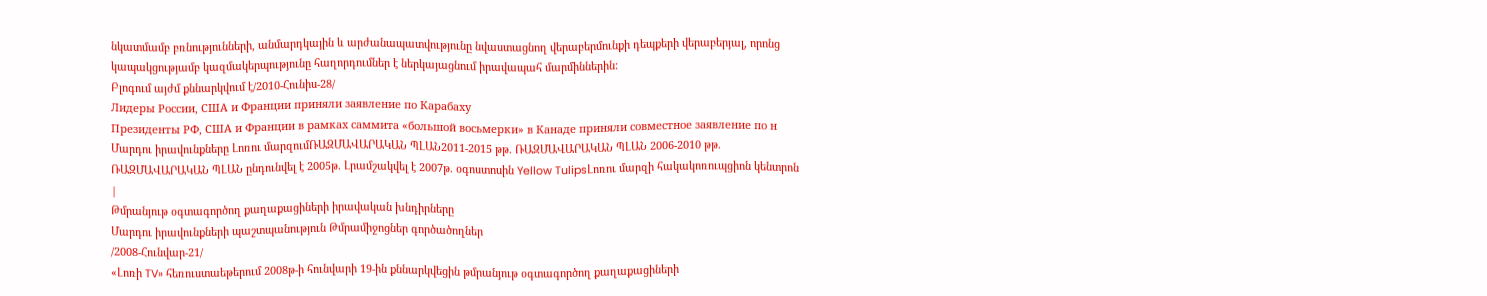նկատմամբ բռնությունների, անմարդկային և արժանապատվությունը նվաստացնող վերաբերմունքի դեպքերի վերաբերյալ, որոնց կապակցությամբ կազմակերպությունը հաղորդումներ է ներկայացնում իրավապահ մարմիններին:
Բլոգում այժմ քննարկվում է/2010-Հունիս-28/
Лидеры России, США и Франции приняли заявление по Карабаху
Президенты РФ, США и Франции в рамках саммита «большой восьмерки» в Канаде приняли совместное заявление по н
Մարդու իրավունքները Լոռու մարզումՌԱԶՄԱՎԱՐԱԿԱՆ ՊԼԱՆ2011-2015 թթ. ՌԱԶՄԱՎԱՐԱԿԱՆ ՊԼԱՆ 2006-2010 թթ. ՌԱԶՄԱՎԱՐԱԿԱՆ ՊԼԱՆ ընդունվել է 2005թ. Լրամշակվել է 2007թ. օգոստոսին Yellow TulipsԼոռու մարզի հակակոռուպցիոն կենտրոն |
Թմրանյութ օգտագործող քաղաքացիների իրավական խնդիրները
Մարդու իրավունքների պաշտպանություն Թմրամիջոցներ գործածողներ
/2008-Հունվար-21/
«Լոռի TV» հեռուստաեթերում 2008թ-ի հունվարի 19-ին քննարկվեցին թմրանյութ օգտագործող քաղաքացիների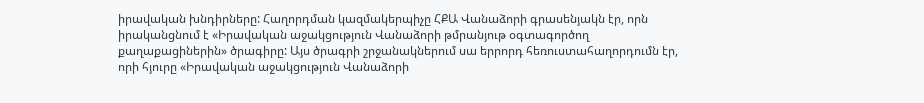իրավական խնդիրները: Հաղորդման կազմակերպիչը ՀՔԱ Վանաձորի գրասենյակն էր, որն իրականցնում է «Իրավական աջակցություն Վանաձորի թմրանյութ օգտագործող քաղաքացիներին» ծրագիրը: Այս ծրագրի շրջանակներում սա երրորդ հեռուստահաղորդումն էր, որի հյուրը «Իրավական աջակցություն Վանաձորի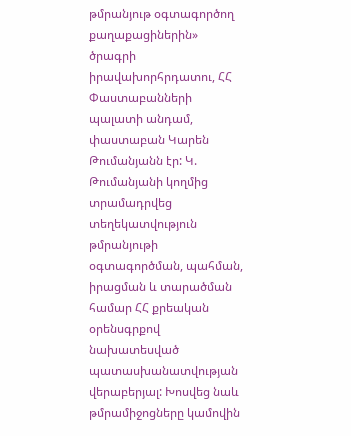թմրանյութ օգտագործող քաղաքացիներին» ծրագրի իրավախորհրդատու, ՀՀ Փաստաբանների պալատի անդամ, փաստաբան Կարեն Թումանյանն էր: Կ. Թումանյանի կողմից տրամադրվեց տեղեկատվություն թմրանյութի օգտագործման, պահման, իրացման և տարածման համար ՀՀ քրեական օրենսգրքով նախատեսված պատասխանատվության վերաբերյալ: Խոսվեց նաև թմրամիջոցները կամովին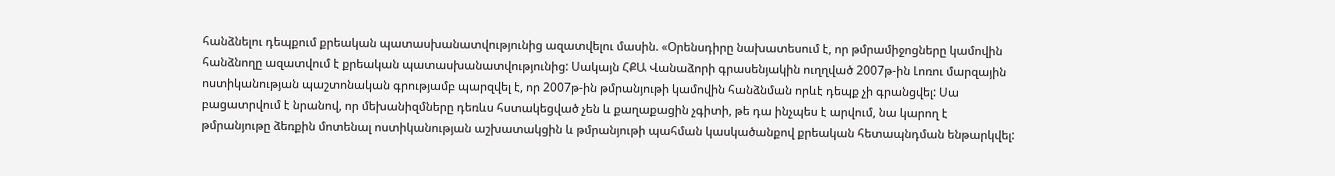հանձնելու դեպքում քրեական պատասխանատվությունից ազատվելու մասին. «Օրենսդիրը նախատեսում է, որ թմրամիջոցները կամովին հանձնողը ազատվում է քրեական պատասխանատվությունից: Սակայն ՀՔԱ Վանաձորի գրասենյակին ուղղված 2007թ-ին Լոռու մարզային ոստիկանության պաշտոնական գրությամբ պարզվել է, որ 2007թ-ին թմրանյութի կամովին հանձնման որևէ դեպք չի գրանցվել: Սա բացատրվում է նրանով, որ մեխանիզմները դեռևս հստակեցված չեն և քաղաքացին չգիտի, թե դա ինչպես է արվում, նա կարող է թմրանյութը ձեռքին մոտենալ ոստիկանության աշխատակցին և թմրանյութի պահման կասկածանքով քրեական հետապնդման ենթարկվել: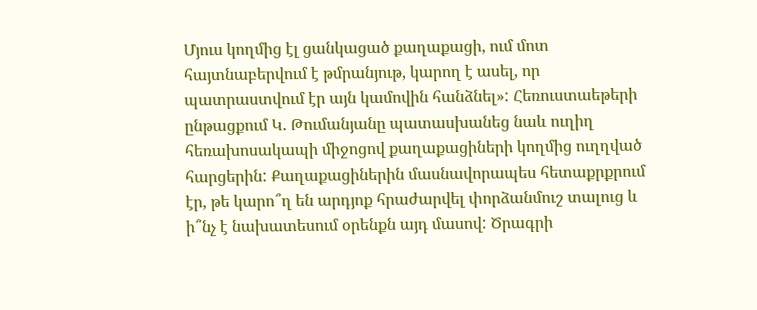Մյուս կողմից էլ ցանկացած քաղաքացի, ում մոտ հայտնաբերվում է թմրանյութ, կարող է ասել, որ պատրաստվում էր այն կամովին հանձնել»: Հեռուստաեթերի ընթացքում Կ. Թումանյանը պատասխանեց նաև ուղիղ հեռախոսակապի միջոցով քաղաքացիների կողմից ուղղված հարցերին: Քաղաքացիներին մասնավորապես հետաքրքրում էր, թե կարո՞ղ են արդյոք հրաժարվել փորձանմուշ տալուց և ի՞նչ է նախատեսում օրենքն այդ մասով: Ծրագրի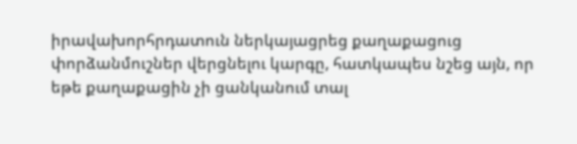իրավախորհրդատուն ներկայացրեց քաղաքացուց փորձանմուշներ վերցնելու կարգը, հատկապես նշեց այն, որ եթե քաղաքացին չի ցանկանում տալ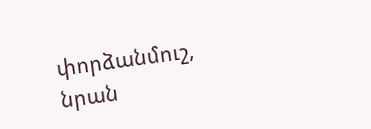փորձանմուշ, նրան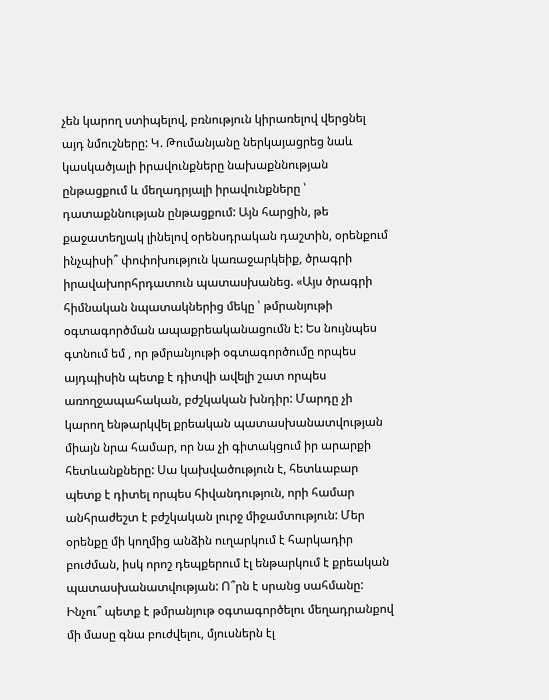չեն կարող ստիպելով, բռնություն կիրառելով վերցնել այդ նմուշները: Կ. Թումանյանը ներկայացրեց նաև կասկածյալի իրավունքները նախաքննության ընթացքում և մեղադրյալի իրավունքները ՝ դատաքննության ընթացքում: Այն հարցին, թե քաջատեղյակ լինելով օրենսդրական դաշտին, օրենքում ինչպիսի՞ փոփոխություն կառաջարկեիք, ծրագրի իրավախորհրդատուն պատասխանեց. «Այս ծրագրի հիմնական նպատակներից մեկը ՝ թմրանյութի օգտագործման ապաքրեականացումն է: Ես նույնպես գտնում եմ , որ թմրանյութի օգտագործումը որպես այդպիսին պետք է դիտվի ավելի շատ որպես առողջապահական, բժշկական խնդիր: Մարդը չի կարող ենթարկվել քրեական պատասխանատվության միայն նրա համար, որ նա չի գիտակցում իր արարքի հետևանքները: Սա կախվածություն է, հետևաբար պետք է դիտել որպես հիվանդություն, որի համար անհրաժեշտ է բժշկական լուրջ միջամտություն: Մեր օրենքը մի կողմից անձին ուղարկում է հարկադիր բուժման, իսկ որոշ դեպքերում էլ ենթարկում է քրեական պատասխանատվության: Ո՞րն է սրանց սահմանը: Ինչու՞ պետք է թմրանյութ օգտագործելու մեղադրանքով մի մասը գնա բուժվելու, մյուսներն էլ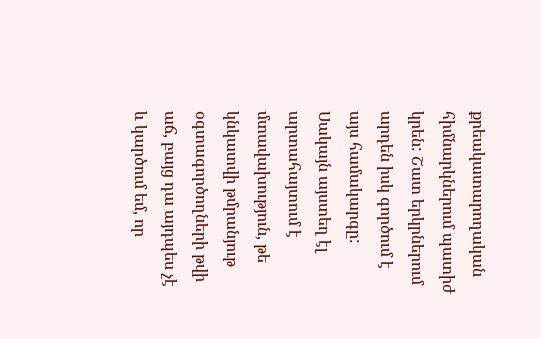քրեակատարողական հիմնարկներում պատիժ կրեն: Շատ երկրներում արդեն իսկ գործում է այս համակարգը: Սակայն այստեղ էլ արտահայտում է մտավախություն, թե կնկատվի թմրանյութ օգտագործողների թվի աճ, բայց դա այդպես չէ և կարծում եմ, որ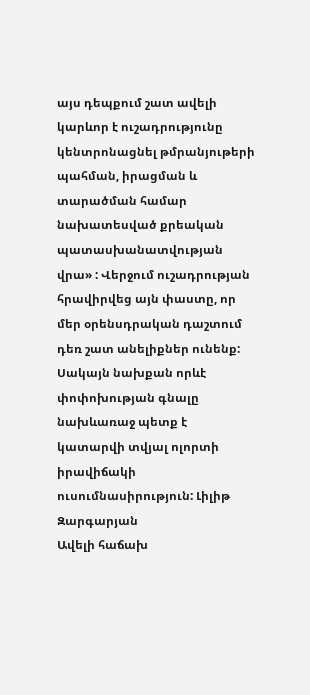այս դեպքում շատ ավելի կարևոր է ուշադրությունը կենտրոնացնել թմրանյութերի պահման, իրացման և տարածման համար նախատեսված քրեական պատասխանատվության վրա» : Վերջում ուշադրության հրավիրվեց այն փաստը, որ մեր օրենսդրական դաշտում դեռ շատ անելիքներ ունենք: Սակայն նախքան որևէ փոփոխության գնալը նախևառաջ պետք է կատարվի տվյալ ոլորտի իրավիճակի ուսումնասիրություն: Լիլիթ Զարգարյան
Ավելի հաճախ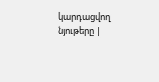կարդացվող նյութերը |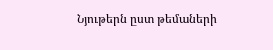Նյութերն ըստ թեմաների